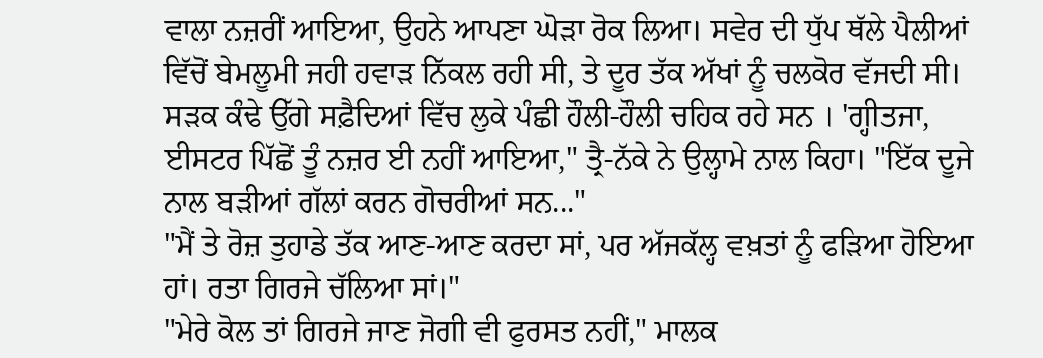ਵਾਲਾ ਨਜ਼ਰੀਂ ਆਇਆ, ਉਹਨੇ ਆਪਣਾ ਘੋੜਾ ਰੋਕ ਲਿਆ। ਸਵੇਰ ਦੀ ਧੁੱਪ ਥੱਲੇ ਪੈਲੀਆਂ ਵਿੱਚੋਂ ਬੇਮਲੂਮੀ ਜਹੀ ਹਵਾੜ ਨਿੱਕਲ ਰਹੀ ਸੀ, ਤੇ ਦੂਰ ਤੱਕ ਅੱਖਾਂ ਨੂੰ ਚਲਕੋਰ ਵੱਜਦੀ ਸੀ। ਸੜਕ ਕੰਢੇ ਉੱਗੇ ਸਫ਼ੈਦਿਆਂ ਵਿੱਚ ਲੁਕੇ ਪੰਛੀ ਹੌਲੀ-ਹੌਲੀ ਚਹਿਕ ਰਹੇ ਸਨ । 'ਗ੍ਹੀਤਜਾ, ਈਸਟਰ ਪਿੱਛੋਂ ਤੂੰ ਨਜ਼ਰ ਈ ਨਹੀਂ ਆਇਆ," ਤ੍ਰੈ-ਨੱਕੇ ਨੇ ਉਲ੍ਹਾਮੇ ਨਾਲ ਕਿਹਾ। "ਇੱਕ ਦੂਜੇ ਨਾਲ ਬੜੀਆਂ ਗੱਲਾਂ ਕਰਨ ਗੋਚਰੀਆਂ ਸਨ..."
"ਮੈਂ ਤੇ ਰੋਜ਼ ਤੁਹਾਡੇ ਤੱਕ ਆਣ-ਆਣ ਕਰਦਾ ਸਾਂ, ਪਰ ਅੱਜਕੱਲ੍ਹ ਵਖ਼ਤਾਂ ਨੂੰ ਫੜਿਆ ਹੋਇਆ ਹਾਂ। ਰਤਾ ਗਿਰਜੇ ਚੱਲਿਆ ਸਾਂ।"
"ਮੇਰੇ ਕੋਲ ਤਾਂ ਗਿਰਜੇ ਜਾਣ ਜੋਗੀ ਵੀ ਫੁਰਸਤ ਨਹੀਂ," ਮਾਲਕ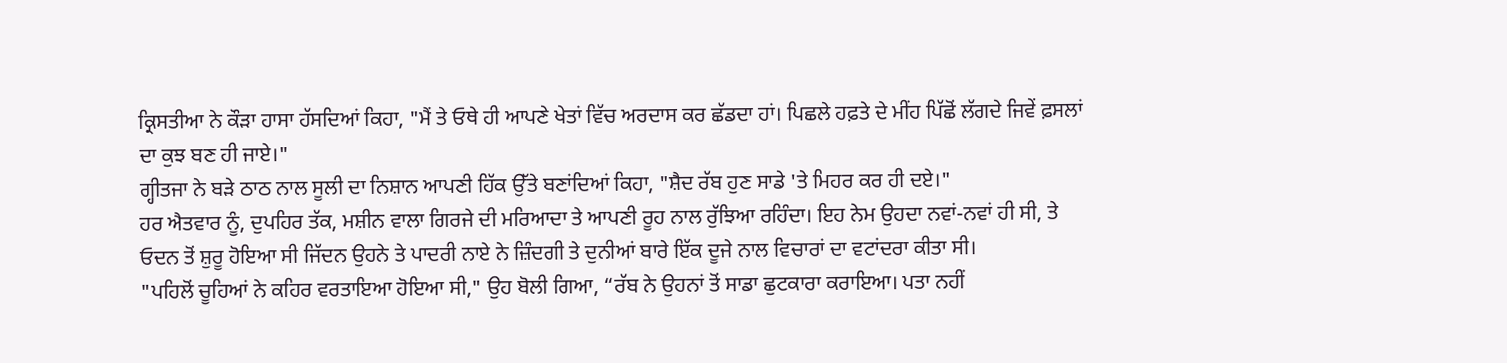ਕ੍ਰਿਸਤੀਆ ਨੇ ਕੌੜਾ ਹਾਸਾ ਹੱਸਦਿਆਂ ਕਿਹਾ, "ਮੈਂ ਤੇ ਓਥੇ ਹੀ ਆਪਣੇ ਖੇਤਾਂ ਵਿੱਚ ਅਰਦਾਸ ਕਰ ਛੱਡਦਾ ਹਾਂ। ਪਿਛਲੇ ਹਫ਼ਤੇ ਦੇ ਮੀਂਹ ਪਿੱਛੋਂ ਲੱਗਦੇ ਜਿਵੇਂ ਫ਼ਸਲਾਂ ਦਾ ਕੁਝ ਬਣ ਹੀ ਜਾਏ।"
ਗ੍ਹੀਤਜਾ ਨੇ ਬੜੇ ਠਾਠ ਨਾਲ ਸੂਲੀ ਦਾ ਨਿਸ਼ਾਨ ਆਪਣੀ ਹਿੱਕ ਉੱਤੇ ਬਣਾਂਦਿਆਂ ਕਿਹਾ, "ਸ਼ੈਦ ਰੱਬ ਹੁਣ ਸਾਡੇ 'ਤੇ ਮਿਹਰ ਕਰ ਹੀ ਦਏ।"
ਹਰ ਐਤਵਾਰ ਨੂੰ, ਦੁਪਹਿਰ ਤੱਕ, ਮਸ਼ੀਨ ਵਾਲਾ ਗਿਰਜੇ ਦੀ ਮਰਿਆਦਾ ਤੇ ਆਪਣੀ ਰੂਹ ਨਾਲ ਰੁੱਝਿਆ ਰਹਿੰਦਾ। ਇਹ ਨੇਮ ਉਹਦਾ ਨਵਾਂ-ਨਵਾਂ ਹੀ ਸੀ, ਤੇ ਓਦਨ ਤੋਂ ਸ਼ੁਰੂ ਹੋਇਆ ਸੀ ਜਿੱਦਨ ਉਹਨੇ ਤੇ ਪਾਦਰੀ ਨਾਏ ਨੇ ਜ਼ਿੰਦਗੀ ਤੇ ਦੁਨੀਆਂ ਬਾਰੇ ਇੱਕ ਦੂਜੇ ਨਾਲ ਵਿਚਾਰਾਂ ਦਾ ਵਟਾਂਦਰਾ ਕੀਤਾ ਸੀ।
"ਪਹਿਲੋਂ ਚੂਹਿਆਂ ਨੇ ਕਹਿਰ ਵਰਤਾਇਆ ਹੋਇਆ ਸੀ," ਉਹ ਬੋਲੀ ਗਿਆ, “ਰੱਬ ਨੇ ਉਹਨਾਂ ਤੋਂ ਸਾਡਾ ਛੁਟਕਾਰਾ ਕਰਾਇਆ। ਪਤਾ ਨਹੀਂ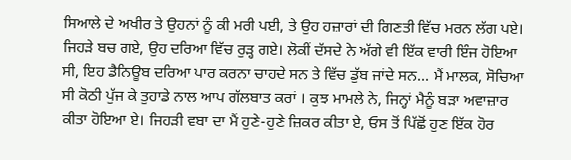ਸਿਆਲੇ ਦੇ ਅਖੀਰ ਤੇ ਉਹਨਾਂ ਨੂੰ ਕੀ ਮਰੀ ਪਈ, ਤੇ ਉਹ ਹਜ਼ਾਰਾਂ ਦੀ ਗਿਣਤੀ ਵਿੱਚ ਮਰਨ ਲੱਗ ਪਏ। ਜਿਹੜੇ ਬਚ ਗਏ, ਉਹ ਦਰਿਆ ਵਿੱਚ ਰੁੜ੍ਹ ਗਏ। ਲੋਕੀਂ ਦੱਸਦੇ ਨੇ ਅੱਗੇ ਵੀ ਇੱਕ ਵਾਰੀ ਇੰਜ ਹੋਇਆ ਸੀ, ਇਹ ਡੈਨਿਊਬ ਦਰਿਆ ਪਾਰ ਕਰਨਾ ਚਾਹਦੇ ਸਨ ਤੇ ਵਿੱਚ ਡੁੱਬ ਜਾਂਦੇ ਸਨ... ਮੈਂ ਮਾਲਕ, ਸੋਚਿਆ ਸੀ ਕੋਠੀ ਪੁੱਜ ਕੇ ਤੁਹਾਡੇ ਨਾਲ ਆਪ ਗੱਲਬਾਤ ਕਰਾਂ । ਕੁਝ ਮਾਮਲੇ ਨੇ, ਜਿਨ੍ਹਾਂ ਮੈਨੂੰ ਬੜਾ ਅਵਾਜ਼ਾਰ ਕੀਤਾ ਹੋਇਆ ਏ। ਜਿਹੜੀ ਵਬਾ ਦਾ ਮੈਂ ਹੁਣੇ-ਹੁਣੇ ਜ਼ਿਕਰ ਕੀਤਾ ਏ, ਓਸ ਤੋਂ ਪਿੱਛੋਂ ਹੁਣ ਇੱਕ ਹੋਰ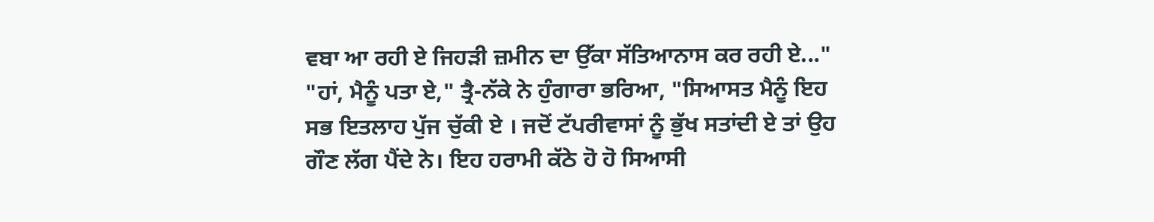ਵਬਾ ਆ ਰਹੀ ਏ ਜਿਹੜੀ ਜ਼ਮੀਨ ਦਾ ਉੱਕਾ ਸੱਤਿਆਨਾਸ ਕਰ ਰਹੀ ਏ..."
"ਹਾਂ, ਮੈਨੂੰ ਪਤਾ ਏ," ਤ੍ਰੈ-ਨੱਕੇ ਨੇ ਹੁੰਗਾਰਾ ਭਰਿਆ, "ਸਿਆਸਤ ਮੈਨੂੰ ਇਹ ਸਭ ਇਤਲਾਹ ਪੁੱਜ ਚੁੱਕੀ ਏ । ਜਦੋਂ ਟੱਪਰੀਵਾਸਾਂ ਨੂੰ ਭੁੱਖ ਸਤਾਂਦੀ ਏ ਤਾਂ ਉਹ ਗੌਣ ਲੱਗ ਪੈਂਦੇ ਨੇ। ਇਹ ਹਰਾਮੀ ਕੱਠੇ ਹੋ ਹੋ ਸਿਆਸੀ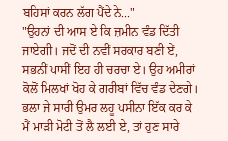ਬਹਿਸਾਂ ਕਰਨ ਲੱਗ ਪੈਂਦੇ ਨੇ..."
"ਉਹਨਾਂ ਦੀ ਆਸ ਏ ਕਿ ਜ਼ਮੀਨ ਵੰਡ ਦਿੱਤੀ ਜਾਏਗੀ। ਜਦੋਂ ਦੀ ਨਵੀਂ ਸਰਕਾਰ ਬਣੀ ਏਂ, ਸਭਨੀਂ ਪਾਸੀਂ ਇਹ ਹੀ ਚਰਚਾ ਏ। ਉਹ ਅਮੀਰਾਂ ਕੋਲੋਂ ਮਿਲਖਾਂ ਖੋਹ ਕੇ ਗਰੀਬਾਂ ਵਿੱਚ ਵੰਡ ਦੇਣਗੇ। ਭਲਾ ਜੇ ਸਾਰੀ ਉਮਰ ਲਹੂ ਪਸੀਨਾ ਇੱਕ ਕਰ ਕੇ ਮੈਂ ਮਾੜੀ ਮੋਟੀ ਤੋਂ ਲੈ ਲਈ ਏ, ਤਾਂ ਹੁਣ ਸਾਰੇ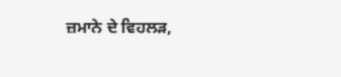ਜ਼ਮਾਨੇ ਦੇ ਵਿਹਲੜ,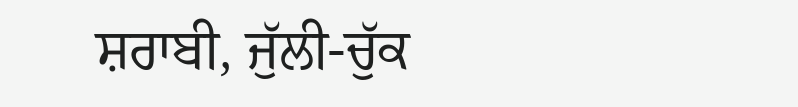ਸ਼ਰਾਬੀ, ਜੁੱਲੀ-ਚੁੱਕ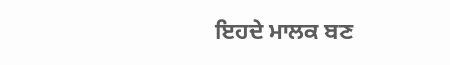ਇਹਦੇ ਮਾਲਕ ਬਣ